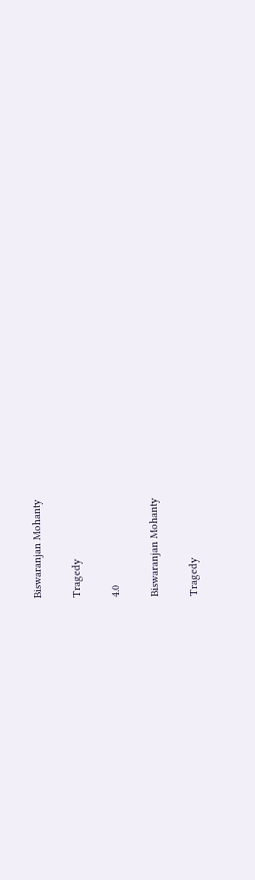Biswaranjan Mohanty

Tragedy

4.0

Biswaranjan Mohanty

Tragedy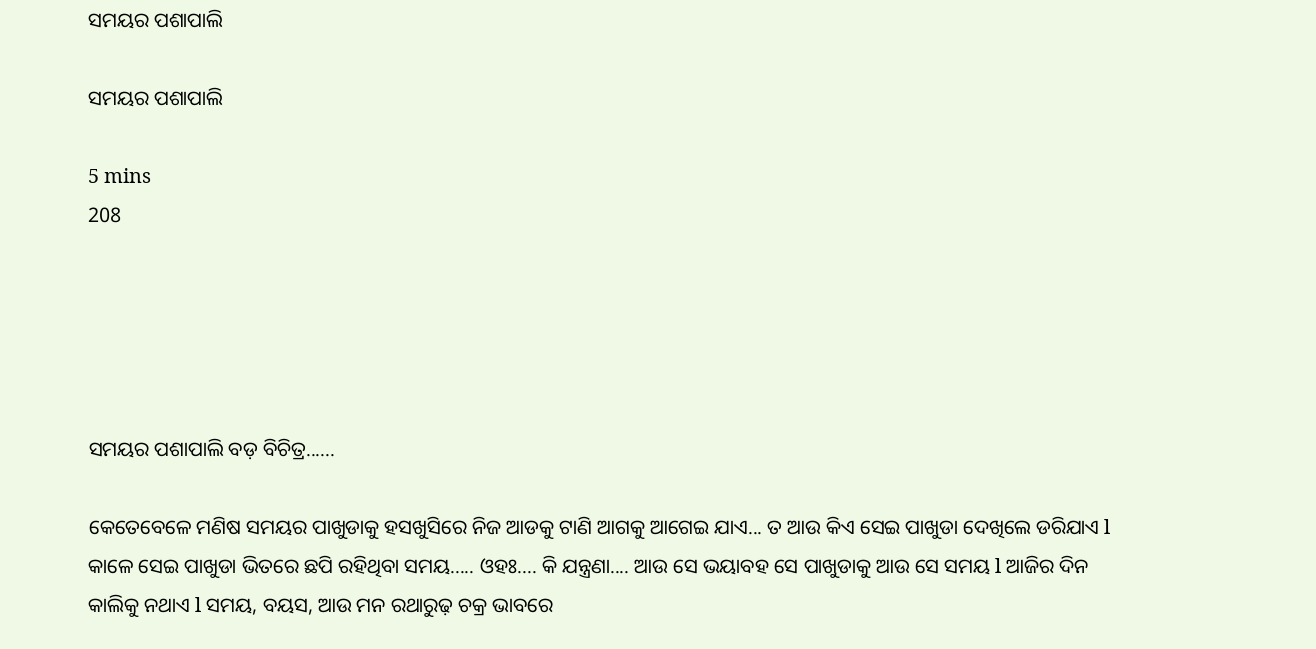ସମୟର ପଶାପାଲି

ସମୟର ପଶାପାଲି

5 mins
208





ସମୟର ପଶାପାଲି ବଡ଼ ବିଚିତ୍ର......

କେତେବେଳେ ମଣିଷ ସମୟର ପାଖୁଡାକୁ ହସଖୁସିରେ ନିଜ ଆଡକୁ ଟାଣି ଆଗକୁ ଆଗେଇ ଯାଏ... ତ ଆଉ କିଏ ସେଇ ପାଖୁଡା ଦେଖିଲେ ଡରିଯାଏ l କାଳେ ସେଇ ପାଖୁଡା ଭିତରେ ଛପି ରହିଥିବା ସମୟ..... ଓହଃ.... କି ଯନ୍ତ୍ରଣା.... ଆଉ ସେ ଭୟାବହ ସେ ପାଖୁଡାକୁ ଆଉ ସେ ସମୟ l ଆଜିର ଦିନ କାଲିକୁ ନଥାଏ l ସମୟ, ବୟସ, ଆଉ ମନ ରଥାରୁଢ଼ ଚକ୍ର ଭାବରେ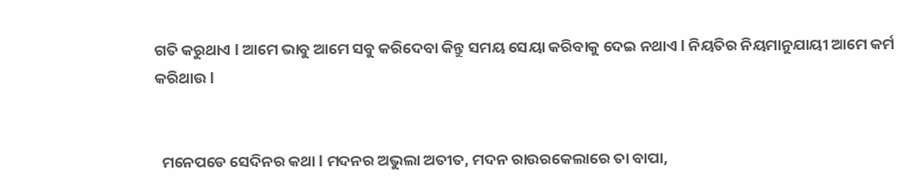ଗତି କରୁଥାଏ l ଆମେ ଭାବୁ ଆମେ ସବୁ କରିଦେବା କିନ୍ତୁ ସମୟ ସେୟା କରିବାକୁ ଦେଇ ନଥାଏ l ନିୟତିର ନିୟମାନୁଯାୟୀ ଆମେ କର୍ମ କରିଥାଉ l


  ମନେପଡେ ସେଦିନର କଥା l ମଦନର ଅଭୁଲା ଅତୀତ, ମଦନ ରାଉରକେଲାରେ ତା ବାପା,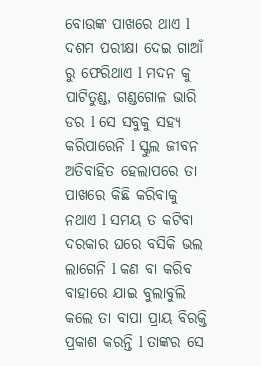ବୋଉଙ୍କ ପାଖରେ ଥାଏ l ଦଶମ ପରୀକ୍ଷା ଦେଇ ଗାଆଁ ରୁ ଫେରିଥାଏ l ମଦନ କୁ ପାଟିତୁଣ୍ଡ, ଗଣ୍ଡଗୋଳ ଭାରି ଡର l ସେ ସବୁକୁ ସହ୍ୟ କରିପାରେନି l ସ୍କୁଲ ଜୀବନ ଅତିବାହିତ ହେଲାପରେ ତା ପାଖରେ କିଛି କରିବାକୁ ନଥାଏ l ସମୟ ତ କଟିବା ଦରକାର ଘରେ ବସିକି ଭଲ ଲାଗେନି l କଣ ବା କରିବ ବାହାରେ ଯାଇ ବୁଲାବୁଲି କଲେ ତା ବାପା ପ୍ରାୟ ବିରକ୍ତି ପ୍ରକାଶ କରନ୍ତି l ତାଙ୍କର ସେ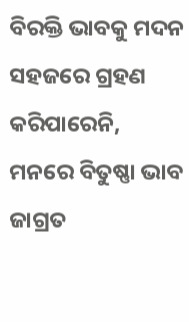ବିରକ୍ତି ଭାବକୁ ମଦନ ସହଜରେ ଗ୍ରହଣ କରିପାରେନି, ମନରେ ବିତୁଷ୍ଣା ଭାବ ଜାଗ୍ରତ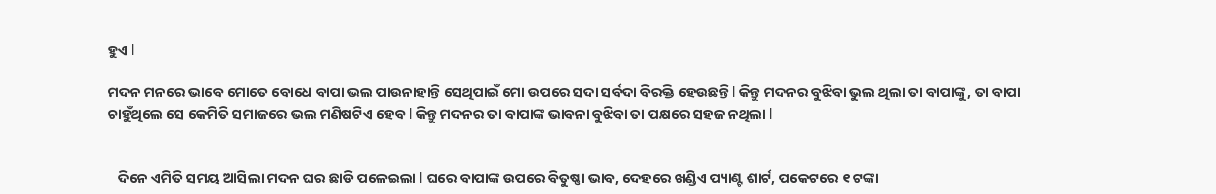ହୁଏ l

ମଦନ ମନରେ ଭାବେ ମୋତେ ବୋଧେ ବାପା ଭଲ ପାଉନାହାନ୍ତି ସେଥିପାଇଁ ମୋ ଉପରେ ସଦା ସର୍ବଦା ବିରକ୍ତି ହେଉଛନ୍ତି l କିନ୍ତୁ ମଦନର ବୁଝିବା ଭୁଲ ଥିଲା ତା ବାପାଙ୍କୁ, ତା ବାପା ଚାହୁଁଥିଲେ ସେ କେମିତି ସମାଜରେ ଭଲ ମଣିଷଟିଏ ହେବ l କିନ୍ତୁ ମଦନର ତା ବାପାଙ୍କ ଭାବନା ବୁଝିବା ତା ପକ୍ଷରେ ସହଜ ନଥିଲା l


   ଦିନେ ଏମିତି ସମୟ ଆସିଲା ମଦନ ଘର ଛାଡି ପଳେଇଲା l ଘରେ ବାପାଙ୍କ ଉପରେ ବିତୁଷ୍ଣା ଭାବ, ଦେହରେ ଖଣ୍ଡିଏ ପ୍ୟାଣ୍ଟ ଶାର୍ଟ, ପକେଟରେ ୧ ଟଙ୍କା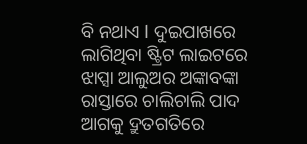ବି ନଥାଏ l ଦୁଇପାଖରେ ଲାଗିଥିବା ଷ୍ଟ୍ରିଟ ଲାଇଟରେ ଝାପ୍ସା ଆଲୁଅର ଅଙ୍କାବଙ୍କା ରାସ୍ତାରେ ଚାଲିଚାଲି ପାଦ ଆଗକୁ ଦ୍ରୁତଗତିରେ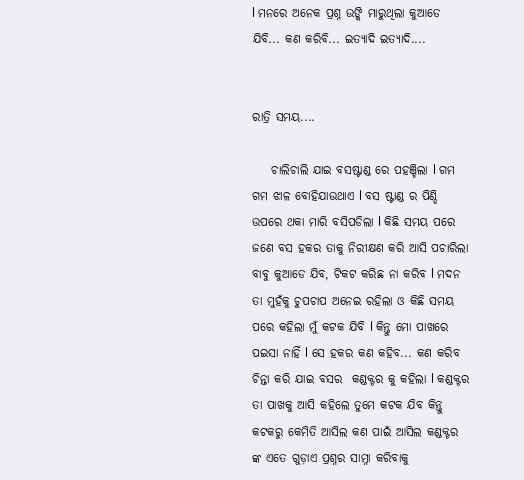l ମନରେ ଅନେକ ପ୍ରଶ୍ନ ଉଙ୍କି ମାରୁଥିଲା କୁଆଡେ ଯିବି... କଣ କରିବି... ଇତ୍ୟାଦି ଇତ୍ୟାଦି....


ରାତ୍ରି ସମୟ....

    ଚାଲିଚାଲି ଯାଇ ବସଷ୍ଟାଣ୍ଡ ରେ ପହଞ୍ଚିଲା l ଗମ ଗମ ଝାଳ ବୋହିଯାଉଥାଏ l ବସ ଷ୍ଟାଣ୍ଡ ର ପିଣ୍ଡି ଉପରେ ଥକା ମାରି ବସିପଡିଲା l କିଛି ସମୟ ପରେ ଜଣେ ବସ ହକର ତାକୁ ନିରୀକ୍ଷଣ କରି ଆସି ପଚାରିଲା ବାବୁ କୁଆଡେ ଯିବ, ଟିକଟ କରିଛ ନା କରିବ l ମଦନ ତା ମୁହଁକୁ ଚୁପଚାପ ଅନେଇ ରହିଲା ଓ କିଛି ସମୟ ପରେ କହିଲା ମୁଁ କଟକ ଯିବି l କିନ୍ତୁ ମୋ ପାଖରେ ପଇସା ନାହିଁ l ସେ ହକର କଣ କହିବ... କଣ କରିବ ଚିନ୍ତା କରି ଯାଇ ବସର  କଣ୍ଡକ୍ଟର କୁ କହିଲା l କଣ୍ଡକ୍ଟର ତା ପାଖକୁ ଆସି କହିଲେ ତୁମେ କଟକ ଯିବ କିନ୍ତୁ କଟକରୁ କେମିତି ଆସିଲ କଣ ପାଇଁ ଆସିଲ କଣ୍ଡକ୍ଟର ଙ୍କ ଏତେ ଗୁଡ଼ାଏ ପ୍ରଶ୍ନର ସାମ୍ନା କରିବାକୁ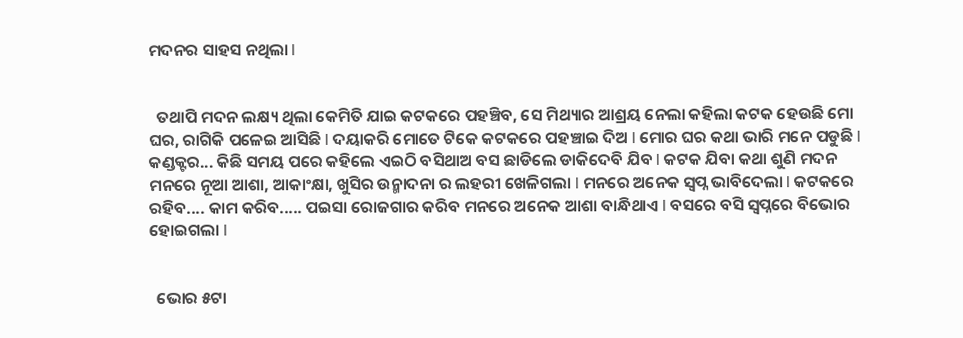ମଦନର ସାହସ ନଥିଲା l


  ତଥାପି ମଦନ ଲକ୍ଷ୍ୟ ଥିଲା କେମିତି ଯାଇ କଟକରେ ପହଞ୍ଚିବ, ସେ ମିଥ୍ୟାର ଆଶ୍ରୟ ନେଲା କହିଲା କଟକ ହେଉଛି ମୋ ଘର, ରାଗିକି ପଳେଇ ଆସିଛି l ଦୟାକରି ମୋତେ ଟିକେ କଟକରେ ପହଞ୍ଚାଇ ଦିଅ l ମୋର ଘର କଥା ଭାରି ମନେ ପଡୁଛି l କଣ୍ଡକ୍ଟର... କିଛି ସମୟ ପରେ କହିଲେ ଏଇଠି ବସିଥାଅ ବସ ଛାଡିଲେ ଡାକିଦେବି ଯିବ l କଟକ ଯିବା କଥା ଶୁଣି ମଦନ ମନରେ ନୂଆ ଆଶା, ଆକାଂକ୍ଷା, ଖୁସିର ଉନ୍ମାଦନା ର ଲହରୀ ଖେଳିଗଲା l ମନରେ ଅନେକ ସ୍ବପ୍ନ ଭାବିଦେଲା l କଟକରେ ରହିବ.... କାମ କରିବ..... ପଇସା ରୋଜଗାର କରିବ ମନରେ ଅନେକ ଆଶା ବାନ୍ଧିଥାଏ l ବସରେ ବସି ସ୍ୱପ୍ନରେ ବିଭୋର ହୋଇଗଲା l


  ଭୋର ୫ଟା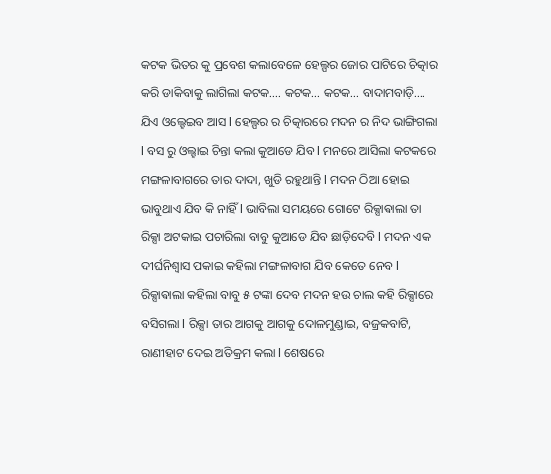କଟକ ଭିତର କୁ ପ୍ରବେଶ କଲାବେଳେ ହେଲ୍ପର ଜୋର ପାଟିରେ ଚିତ୍କାର କରି ଡାକିବାକୁ ଲାଗିଲା କଟକ.... କଟକ... କଟକ... ବାଦାମବାଡ଼ି.... ଯିଏ ଓଲ୍ହେଇବ ଆସ l ହେଲ୍ପର ର ଚିତ୍କାରରେ ମଦନ ର ନିଦ ଭାଙ୍ଗିଗଲା l ବସ ରୁ ଓଲ୍ହାଇ ଚିନ୍ତା କଲା କୁଆଡେ ଯିବ l ମନରେ ଆସିଲା କଟକରେ ମଙ୍ଗଳାବାଗରେ ତାର ଦାଦା, ଖୁଡି ରହୁଥାନ୍ତି l ମଦନ ଠିଆ ହୋଇ ଭାବୁଥାଏ ଯିବ କି ନାହିଁ l ଭାବିଲା ସମୟରେ ଗୋଟେ ରିକ୍ସାଵାଲା ତା ରିକ୍ସା ଅଟକାଇ ପଚାରିଲା ବାବୁ କୁଆଡେ ଯିବ ଛାଡ଼ିଦେବି l ମଦନ ଏକ ଦୀର୍ଘନିଶ୍ବାସ ପକାଇ କହିଲା ମଙ୍ଗଳାବାଗ ଯିବ କେତେ ନେବ l ରିକ୍ସାଵାଲା କହିଲା ବାବୁ ୫ ଟଙ୍କା ଦେବ ମଦନ ହଉ ଚାଲ କହି ରିକ୍ସାରେ ବସିଗଲା l ରିକ୍ସା ତାର ଆଗକୁ ଆଗକୁ ଦୋଳମୁଣ୍ଡାଇ, ବଜ୍ରକବାଟି, ରାଣୀହାଟ ଦେଇ ଅତିକ୍ରମ କଲା l ଶେଷରେ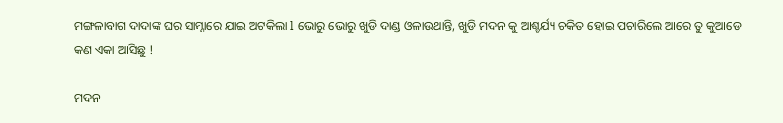ମଙ୍ଗଳାବାଗ ଦାଦାଙ୍କ ଘର ସାମ୍ନାରେ ଯାଇ ଅଟକିଲା l ଭୋରୁ ଭୋରୁ ଖୁଡି ଦାଣ୍ଡ ଓଳାଉଥାନ୍ତି, ଖୁଡି ମଦନ କୁ ଆଶ୍ଚର୍ଯ୍ୟ ଚକିତ ହୋଇ ପଚାରିଲେ ଆରେ ତୁ କୁଆଡେ କଣ ଏକା ଆସିଛୁ !

ମଦନ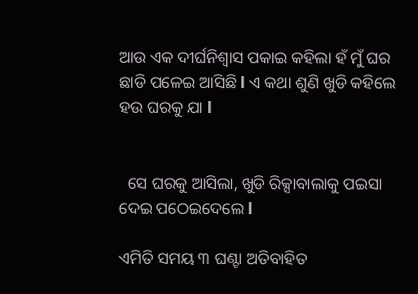ଆଉ ଏକ ଦୀର୍ଘନିଶ୍ବାସ ପକାଇ କହିଲା ହଁ ମୁଁ ଘର ଛାଡି ପଳେଇ ଆସିଛି l ଏ କଥା ଶୁଣି ଖୁଡି କହିଲେ ହଉ ଘରକୁ ଯା l


  ସେ ଘରକୁ ଆସିଲା, ଖୁଡି ରିକ୍ସାବାଲାକୁ ପଇସା ଦେଇ ପଠେଇଦେଲେ l

ଏମିତି ସମୟ ୩ ଘଣ୍ଟା ଅତିବାହିତ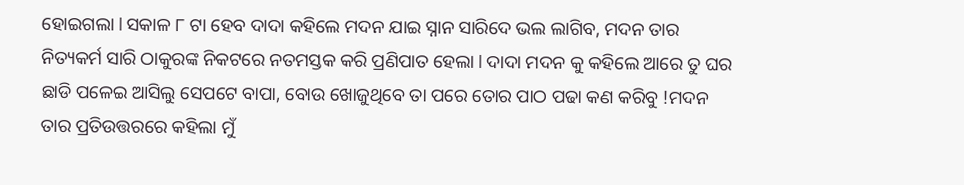ହୋଇଗଲା l ସକାଳ ୮ ଟା ହେବ ଦାଦା କହିଲେ ମଦନ ଯାଇ ସ୍ନାନ ସାରିଦେ ଭଲ ଲାଗିବ, ମଦନ ତାର ନିତ୍ୟକର୍ମ ସାରି ଠାକୁରଙ୍କ ନିକଟରେ ନତମସ୍ତକ କରି ପ୍ରଣିପାତ ହେଲା l ଦାଦା ମଦନ କୁ କହିଲେ ଆରେ ତୁ ଘର ଛାଡି ପଳେଇ ଆସିଲୁ ସେପଟେ ବାପା, ବୋଉ ଖୋଜୁଥିବେ ତା ପରେ ତୋର ପାଠ ପଢା କଣ କରିବୁ !ମଦନ ତାର ପ୍ରତିଉତ୍ତରରେ କହିଲା ମୁଁ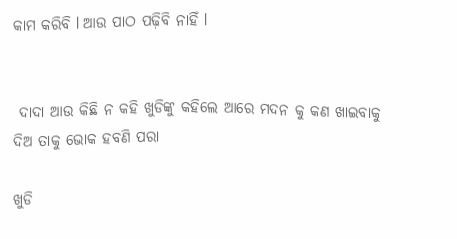କାମ କରିବି l ଆଉ ପାଠ ପଢ଼ିବି ନାହିଁ l


 ଦାଦା ଆଉ କିଛି ନ କହି ଖୁଡିଙ୍କୁ କହିଲେ ଆରେ ମଦନ କୁ କଣ ଖାଇବାକୁ ଦିଅ ତାକୁ ଭୋକ ହବଣି ପରା

ଖୁଡି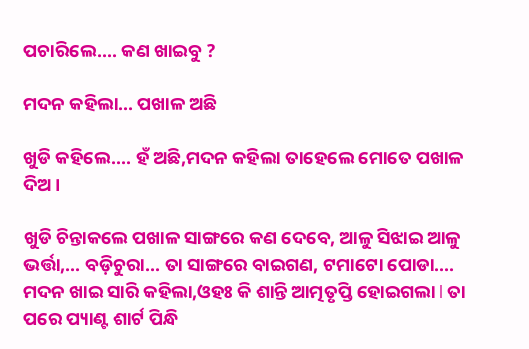ପଚାରିଲେ.... କଣ ଖାଇବୁ ?

ମଦନ କହିଲା... ପଖାଳ ଅଛି

ଖୁଡି କହିଲେ.... ହଁ ଅଛି,ମଦନ କହିଲା ତାହେଲେ ମୋତେ ପଖାଳ ଦିଅ ।

ଖୁଡି ଚିନ୍ତାକଲେ ପଖାଳ ସାଙ୍ଗରେ କଣ ଦେବେ, ଆଳୁ ସିଝାଇ ଆଳୁ ଭର୍ତ୍ତା,... ବଡ଼ିଚୁରା... ତା ସାଙ୍ଗରେ ବାଇଗଣ, ଟମାଟୋ ପୋଡା....  ମଦନ ଖାଇ ସାରି କହିଲା,ଓହଃ କି ଶାନ୍ତି ଆତ୍ମତୃପ୍ତି ହୋଇଗଲା l ତା ପରେ ପ୍ୟାଣ୍ଟ ଶାର୍ଟ ପିନ୍ଧି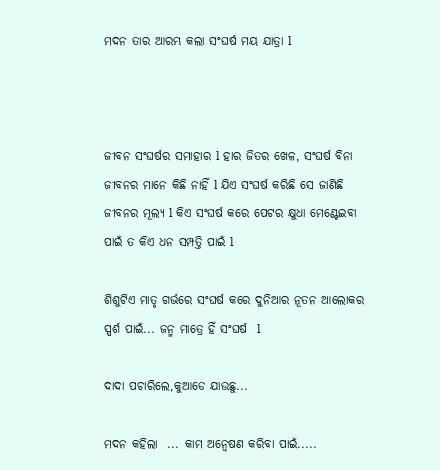ମଦନ ତାର ଆରମ୍ଭ କଲା ସଂଘର୍ଷ ମୟ ଯାତ୍ରା l



ଜୀବନ ସଂଘର୍ଷର ସମାହାର l ହାର ଜିତର ଖେଳ, ସଂଘର୍ଷ ବିନା ଜୀବନର ମାନେ କିଛି ନାହିଁ l ଯିଏ ସଂଘର୍ଷ କରିଛି ସେ ଜାଣିଛି ଜୀବନର ମୂଲ୍ୟ l କିଏ ସଂଘର୍ଷ କରେ ପେଟର କ୍ଷୁଧା ମେଣ୍ଟେଇବା ପାଇଁ ତ କିଏ ଧନ ସମ୍ପତ୍ତି ପାଇଁ l

ଶିଶୁଟିଏ ମାତୃ ଗର୍ଭରେ ସଂଘର୍ଷ କରେ ଦୁନିଆର ନୂତନ ଆଲୋକର ସ୍ପର୍ଶ ପାଇଁ... ଜନ୍ମ ମାତ୍ରେ ହିଁ ସଂଘର୍ଷ  l

ଦାଦା ପଚାରିଲେ,କୁଆଡେ ଯାଉଛୁ...

ମଦନ କହିଲା  ... କାମ ଅନ୍ୱେଷଣ କରିବା ପାଇଁ.....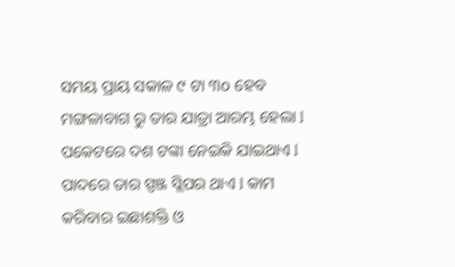ସମୟ ପ୍ରାୟ ସକାଳ ୯ ଟା ୩o ହେବ ମଙ୍ଗଳାବାଗ ରୁ ତାର ଯାତ୍ରା ଆରମ୍ଭ ହେଲା l ପକେଟରେ ଦଶ ଟଙ୍କା ନେଇକି ଯାଇଥାଏ l ପାଦରେ ତାର ସ୍ପଞ୍ଜ ସ୍ଲିପର ଥାଏ l କାମ କରିବାର ଇଛାଶକ୍ତି ଓ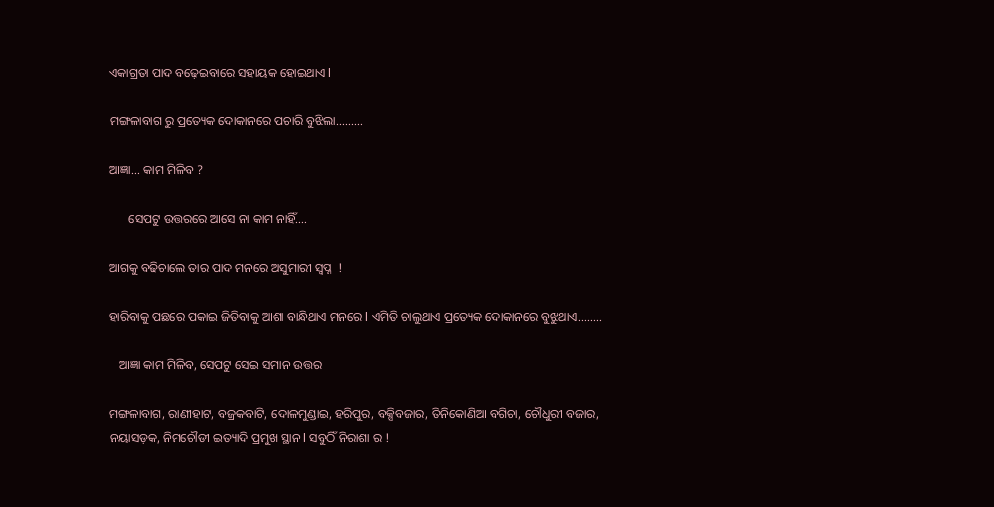ଏକାଗ୍ରତା ପାଦ ବଢ଼େଇବାରେ ସହାୟକ ହୋଇଥାଏ l

ମଙ୍ଗଳାବାଗ ରୁ ପ୍ରତ୍ୟେକ ଦୋକାନରେ ପଚାରି ବୁଝିଲା.........

ଆଜ୍ଞା... କାମ ମିଳିବ ?

      ସେପଟୁ ଉତ୍ତରରେ ଆସେ ନା କାମ ନାହିଁ....

ଆଗକୁ ବଢିଚାଲେ ତାର ପାଦ ମନରେ ଅସୁମାରୀ ସ୍ବପ୍ନ  !

ହାରିବାକୁ ପଛରେ ପକାଇ ଜିତିବାକୁ ଆଶା ବାନ୍ଧିଥାଏ ମନରେ l ଏମିତି ଚାଲୁଥାଏ ପ୍ରତ୍ୟେକ ଦୋକାନରେ ବୁଝୁଥାଏ........

   ଆଜ୍ଞା କାମ ମିଳିବ, ସେପଟୁ ସେଇ ସମାନ ଉତ୍ତର

ମଙ୍ଗଳାବାଗ, ରାଣୀହାଟ, ବଜ୍ରକବାଟି, ଦୋଳମୁଣ୍ଡାଇ, ହରିପୁର, ବକ୍ସିବଜାର, ତିନିକୋଣିଆ ବଗିଚା, ଚୌଧୁରୀ ବଜାର, ନୟାସଡ଼କ, ନିମଚୌଡୀ ଇତ୍ୟାଦି ପ୍ରମୁଖ ସ୍ଥାନ l ସବୁଠିଁ ନିରାଶା ର !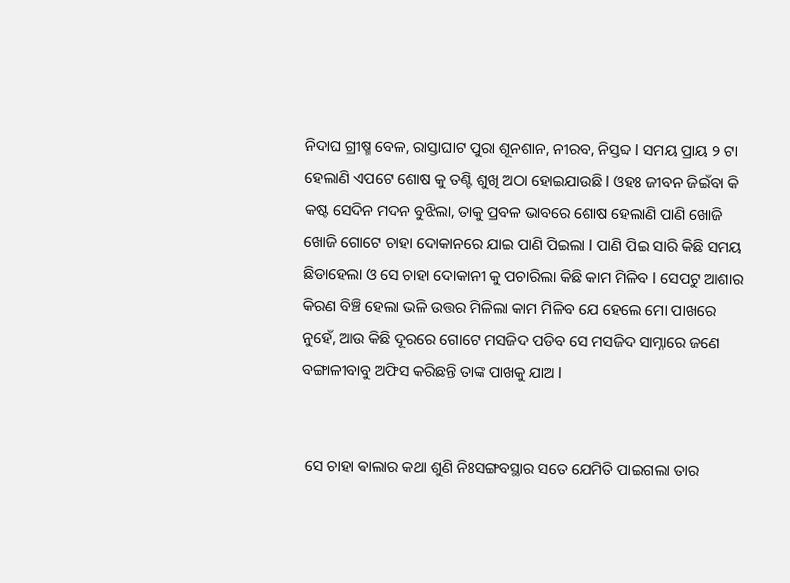ନିଦାଘ ଗ୍ରୀଷ୍ମ ବେଳ, ରାସ୍ତାଘାଟ ପୁରା ଶୂନଶାନ, ନୀରବ, ନିସ୍ତବ୍ଦ l ସମୟ ପ୍ରାୟ ୨ ଟା ହେଲାଣି ଏପଟେ ଶୋଷ କୁ ତଣ୍ଟି ଶୁଖି ଅଠା ହୋଇଯାଉଛି l ଓହଃ ଜୀବନ ଜିଇଁବା କି କଷ୍ଟ ସେଦିନ ମଦନ ବୁଝିଲା, ତାକୁ ପ୍ରବଳ ଭାବରେ ଶୋଷ ହେଲାଣି ପାଣି ଖୋଜି ଖୋଜି ଗୋଟେ ଚାହା ଦୋକାନରେ ଯାଇ ପାଣି ପିଇଲା l ପାଣି ପିଇ ସାରି କିଛି ସମୟ ଛିଡାହେଲା ଓ ସେ ଚାହା ଦୋକାନୀ କୁ ପଚାରିଲା କିଛି କାମ ମିଳିବ l ସେପଟୁ ଆଶାର କିରଣ ବିଞ୍ଚି ହେଲା ଭଳି ଉତ୍ତର ମିଳିଲା କାମ ମିଳିବ ଯେ ହେଲେ ମୋ ପାଖରେ ନୁହେଁ, ଆଉ କିଛି ଦୂରରେ ଗୋଟେ ମସଜିଦ ପଡିବ ସେ ମସଜିଦ ସାମ୍ନାରେ ଜଣେ ବଙ୍ଗାଳୀବାବୁ ଅଫିସ କରିଛନ୍ତି ତାଙ୍କ ପାଖକୁ ଯାଅ l


 ସେ ଚାହା ଵାଲାର କଥା ଶୁଣି ନିଃସଙ୍ଗବସ୍ଥାର ସତେ ଯେମିତି ପାଇଗଲା ତାର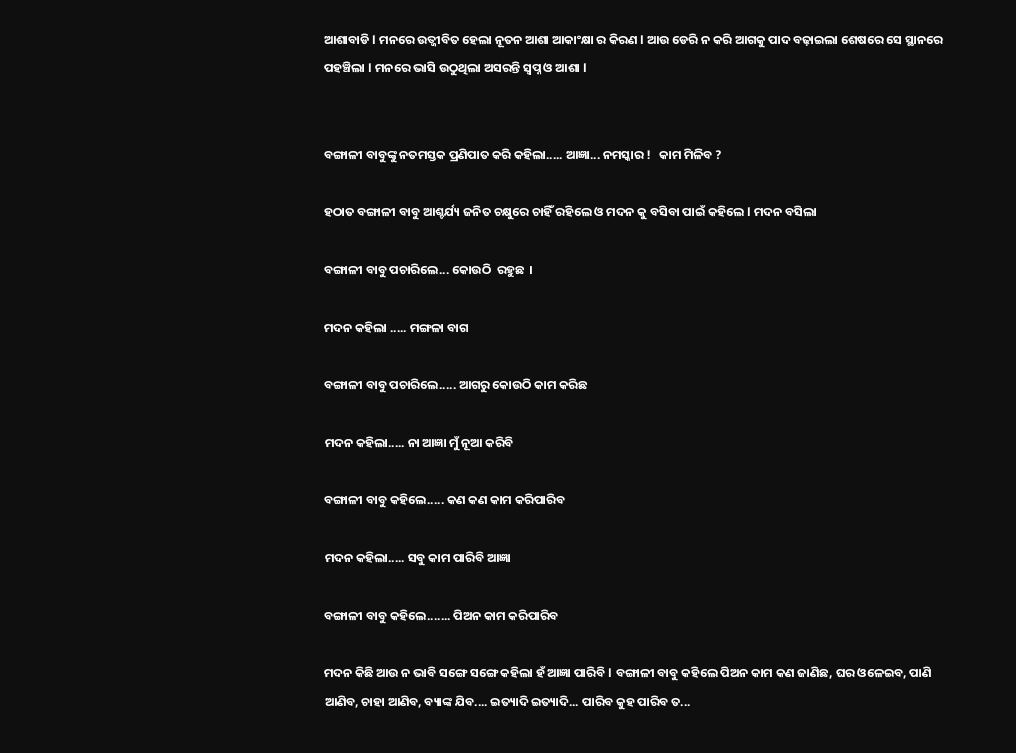ଆଶାବାଡି l ମନରେ ଉତ୍ଜୀବିତ ହେଲା ନୂତନ ଆଶା ଆକାଂକ୍ଷା ର କିରଣ l ଆଉ ଡେରି ନ କରି ଆଗକୁ ପାଦ ବଢ଼ାଇଲା ଶେଷରେ ସେ ସ୍ଥାନରେ ପହଞ୍ଚିଲା l ମନରେ ଭାସି ଉଠୁଥିଲା ଅସରନ୍ତି ସ୍ବପ୍ନ ଓ ଆଶା l


ବଙ୍ଗାଳୀ ବାବୁଙ୍କୁ ନତମସ୍ତକ ପ୍ରଣିପାତ କରି କହିଲା..... ଆଜ୍ଞା... ନମସ୍କାର !   କାମ ମିଳିବ ?

ହଠାତ ବଙ୍ଗାଳୀ ବାବୁ ଆଶ୍ଚର୍ଯ୍ୟ ଜନିତ ଚକ୍ଷୁରେ ଚାହିଁ ରହିଲେ ଓ ମଦନ କୁ ବସିବା ପାଇଁ କହିଲେ l ମଦନ ବସିଲା

ବଙ୍ଗାଳୀ ବାବୁ ପଚାରିଲେ... କୋଉଠି  ରହୁଛ  ।

ମଦନ କହିଲା ..... ମଙ୍ଗଳା ବାଗ

ବଙ୍ଗାଳୀ ବାବୁ ପଚାରିଲେ..... ଆଗରୁ କୋଉଠି କାମ କରିଛ

ମଦନ କହିଲା..... ନା ଆଜ୍ଞା ମୁଁ ନୂଆ କରିବି

ବଙ୍ଗାଳୀ ବାବୁ କହିଲେ..... କଣ କଣ କାମ କରିପାରିବ

ମଦନ କହିଲା..... ସବୁ କାମ ପାରିବି ଆଜ୍ଞା

ବଙ୍ଗାଳୀ ବାବୁ କହିଲେ....... ପିଅନ କାମ କରିପାରିବ

ମଦନ କିଛି ଆଉ ନ ଭାବି ସଙ୍ଗେ ସଙ୍ଗେ କହିଲା ହଁ ଆଜ୍ଞା ପାରିବି l ବଙ୍ଗାଳୀ ବାବୁ କହିଲେ ପିଅନ କାମ କଣ ଜାଣିଛ, ଘର ଓଳେଇବ, ପାଣି ଆଣିବ, ଚାହା ଆଣିବ, ବ୍ୟାଙ୍କ ଯିବ.... ଇତ୍ୟାଦି ଇତ୍ୟାଦି... ପାରିବ କୁହ ପାରିବ ତ...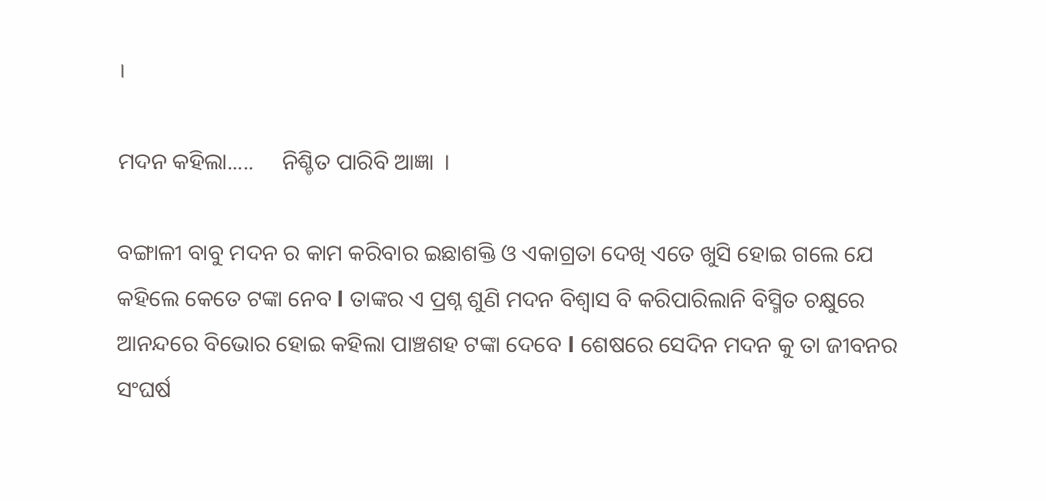।

ମଦନ କହିଲା.....     ନିଶ୍ଚିତ ପାରିବି ଆଜ୍ଞା  ।

ବଙ୍ଗାଳୀ ବାବୁ ମଦନ ର କାମ କରିବାର ଇଛାଶକ୍ତି ଓ ଏକାଗ୍ରତା ଦେଖି ଏତେ ଖୁସି ହୋଇ ଗଲେ ଯେ କହିଲେ କେତେ ଟଙ୍କା ନେବ l ତାଙ୍କର ଏ ପ୍ରଶ୍ନ ଶୁଣି ମଦନ ବିଶ୍ୱାସ ବି କରିପାରିଲାନି ବିସ୍ମିତ ଚକ୍ଷୁରେ ଆନନ୍ଦରେ ବିଭୋର ହୋଇ କହିଲା ପାଞ୍ଚଶହ ଟଙ୍କା ଦେବେ l ଶେଷରେ ସେଦିନ ମଦନ କୁ ତା ଜୀବନର ସଂଘର୍ଷ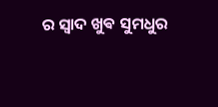ର ସ୍ୱାଦ ଖୁଵ ସୁମଧୁର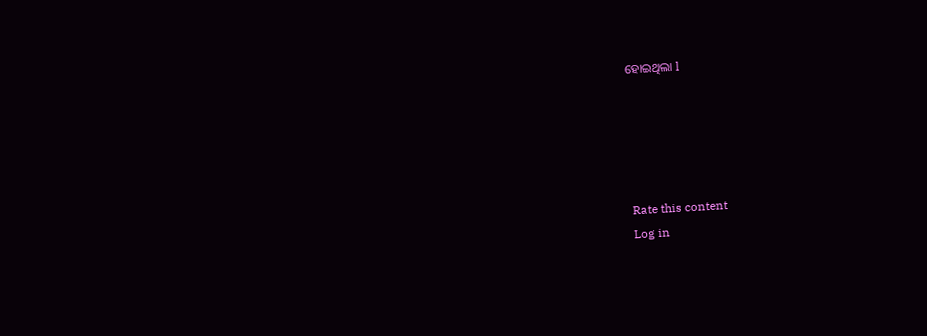ହୋଇଥିଲା l





Rate this content
Log in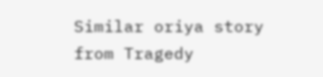Similar oriya story from Tragedy